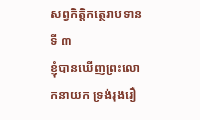សព្វកិត្តិកត្ថេរាបទានទី ៣
ខ្ញុំបានឃើញព្រះលោកនាយក ទ្រង់រុងរឿ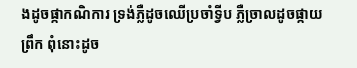ងដូចផ្កាកណិការ ទ្រង់ភ្លឺដូចឈើប្រចាំទ្វីប ភ្លឺច្រាលដូចផ្កាយព្រឹក ពុំនោះដូច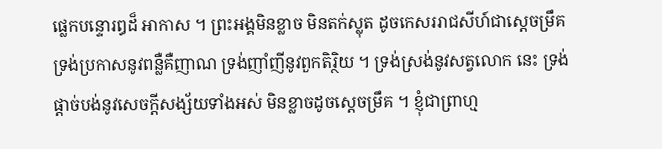ផ្លេកបន្ទោរឰដ៏ អាកាស ។ ព្រះអង្គមិនខ្លាច មិនតក់ស្លុត ដូចកេសររាជសីហ៍ជាស្តេចម្រឹគ ទ្រង់ប្រកាសនូវពន្លឺគឺញាណ ទ្រង់ញាំញីនូវពួកតិរ្ថិយ ។ ទ្រង់ស្រង់នូវសត្វលោក នេះ ទ្រង់ផ្តាច់បង់នូវសេចក្តីសង្ស័យទាំងអស់ មិនខ្លាចដូចស្តេចម្រឹគ ។ ខ្ញុំជាព្រាហ្ម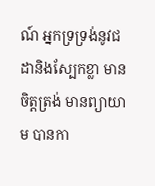ណ៍ អ្នកទ្រទ្រង់នូវជដានិងស្បែកខ្លា មានចិត្តត្រង់ មានព្យាយាម បានកា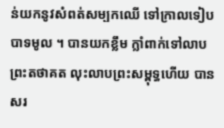ន់យកនូវសំពត់សម្បកឈើ ទៅក្រាលទៀបបាទមូល ។ បានយកខ្លឹម ក្លាំពាក់ទៅលាបព្រះតថាគត លុះលាបព្រះសម្ពុទ្ធហើយ បានសរ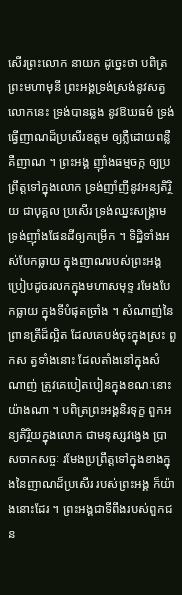សើរព្រះលោក នាយក ដូច្នេះថា បពិត្រព្រះមហាមុនី ព្រះអង្គទ្រង់ស្រង់នូវសត្វលោកនេះ ទ្រង់បានឆ្លង នូវឱឃធម៌ ទ្រង់ធ្វើញាណដ៏ប្រសើរឧត្តម ឲ្យភ្លឺដោយពន្លឺគឺញាណ ។ ព្រះអង្គ ញ៉ាំងធម្មចក្ក ឲ្យប្រព្រឹត្តទៅក្នុងលោក ទ្រង់ញាំញីនូវអន្យតិរ្ថិយ ជាបុគ្គល ប្រសើរ ទ្រង់ឈ្នះសង្រ្គាម ទ្រង់ញ៉ាំងផែនដីឲ្យកម្រើក ។ ទិដ្ឋិទាំងអស់បែកធ្លាយ ក្នុងញាណរបស់ព្រះអង្គ ប្រៀបដូចរលកក្នុងមហាសមុទ្ទ រមែងបែកធ្លាយ ក្នុងទីបំផុតច្រាំង ។ សំណាញ់នៃព្រានត្រីដ៏ល្អិត ដែលគេបង់ចុះក្នុងស្រះ ពួកស ត្វទាំងនោះ ដែលតាំងនៅក្នុងសំណាញ់ ត្រូវគេបៀតបៀនក្នុងខណៈនោះ យ៉ាងណា ។ បពិត្រព្រះអង្គនិរទុក្ខ ពួកអន្យតិរ្ថិយក្នុងលោក ជាមនុស្សវង្វេង ប្រាសចាកសច្ចៈ រមែងប្រព្រឹត្តទៅក្នុងខាងក្នុងនៃញាណដ៏ប្រសើរ របស់ព្រះអង្គ ក៏យ៉ាងនោះដែរ ។ ព្រះអង្គជាទីពឹងរបស់ពួកជន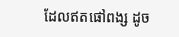ដែលឥតផៅពង្ស ដូច